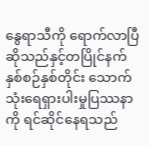နွေရာသီကို ရောက်လာပြီဆိုသည်နှင့်တပြိုင်နက် နှစ်စဉ်နှစ်တိုင်း သောက်သုံးရေရှားပါးမှုပြဿနာကို ရင်ဆိုင်နေရသည်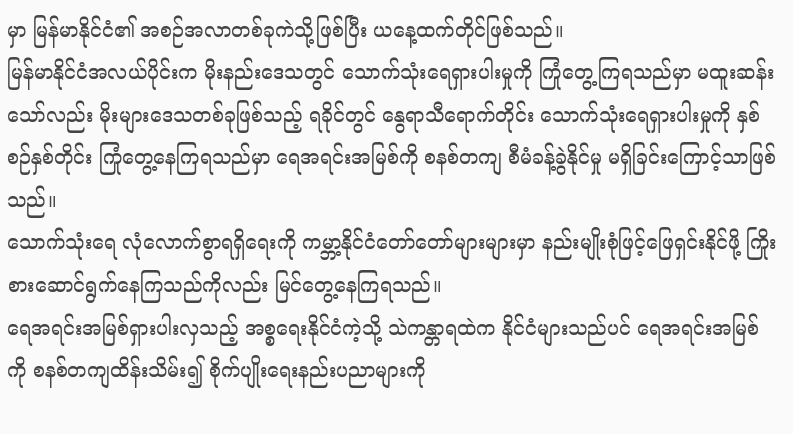မှာ မြန်မာနိုင်ငံ၏ အစဉ်အလာတစ်ခုကဲသို့ဖြစ်ပြီး ယနေ့ထက်တိုင်ဖြစ်သည်။
မြန်မာနိုင်ငံအလယ်ပိုင်းက မိုးနည်းဒေသတွင် သောက်သုံးရေရှားပါးမှုကို ကြုံတွေ့ကြရသည်မှာ မထူးဆန်းသော်လည်း မိုးများဒေသတစ်ခုဖြစ်သည့် ရခိုင်တွင် နွေရာသီရောက်တိုင်း သောက်သုံးရေရှားပါးမှုကို နှစ်စဉ်နှစ်တိုင်း ကြုံတွေ့နေကြရသည်မှာ ရေအရင်းအမြစ်ကို စနစ်တကျ စီမံခန့်ခွဲနိုင်မှု မရှိခြင်းကြောင့်သာဖြစ်သည်။
သောက်သုံးရေ လုံလောက်စွာရရှိရေးကို ကမ္ဘာ့နိုင်ငံတော်တော်များများမှာ နည်းမျိုးစုံဖြင့်ဖြေရှင်းနိုင်ဖို့ ကြိုးစားဆောင်ရွက်နေကြသည်ကိုလည်း မြင်တွေ့နေကြရသည်။
ရေအရင်းအမြစ်ရှားပါးလှသည့် အစ္စရေးနိုင်ငံကဲ့သို့ သဲကန္တာရထဲက နိုင်ငံများသည်ပင် ရေအရင်းအမြစ်ကို စနစ်တကျထိန်းသိမ်း၍ စိုက်ပျိုးရေးနည်းပညာများကို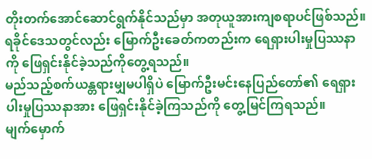တိုးတက်အောင်ဆောင်ရွက်နိုင်သည်မှာ အတုယူအားကျစရာပင်ဖြစ်သည်။
ရခိုင်ဒေသတွင်လည်း မြောက်ဦးခေတ်ကတည်းက ရေရှားပါးမှုပြဿနာကို ဖြေရှင်းနိုင်ခဲ့သည်ကိုတွေ့ရသည်။
မည်သည့်စက်ယန္တရားမျှမပါရှိပဲ မြောက်ဦးမင်းနေပြည်တော်၏ ရေရှားပါးမှုပြဿနာအား ဖြေရှင်းနိုင်ခဲ့ကြသည်ကို တွေ့မြင်ကြရသည်။
မျက်မှောက်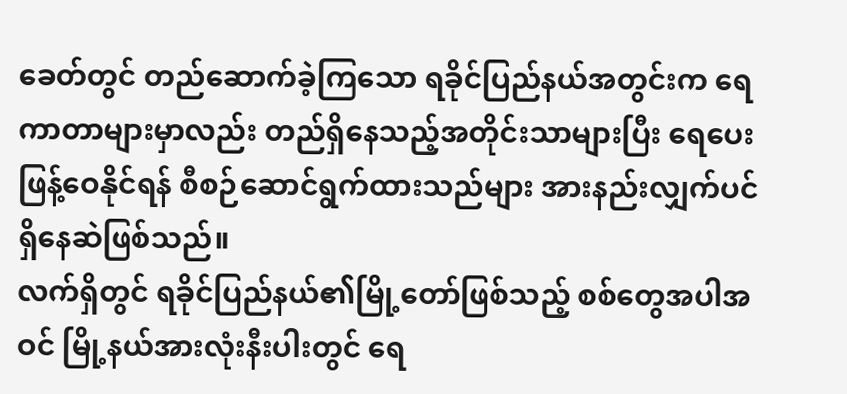ခေတ်တွင် တည်ဆောက်ခဲ့ကြသော ရခိုင်ပြည်နယ်အတွင်းက ရေကာတာများမှာလည်း တည်ရှိနေသည့်အတိုင်းသာများပြီး ရေပေးဖြန့်ဝေနိုင်ရန် စီစဉ်ဆောင်ရွက်ထားသည်များ အားနည်းလျှက်ပင် ရှိနေဆဲဖြစ်သည်။
လက်ရှိတွင် ရခိုင်ပြည်နယ်၏မြို့တော်ဖြစ်သည့် စစ်တွေအပါအဝင် မြို့နယ်အားလုံးနီးပါးတွင် ရေ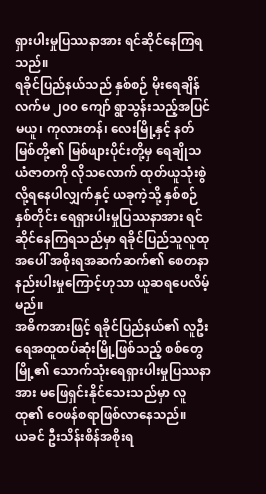ရှားပါးမှုပြဿနာအား ရင်ဆိုင်နေကြရသည်။
ရခိုင်ပြည်နယ်သည် နှစ်စဉ် မိုးရေချိန် လက်မ ၂၀၀ ကျော် ရွာသွန်းသည့်အပြင် မယူ၊ ကုလားတန်၊ လေးမြို့နှင့် နတ်မြစ်တို့၏ မြစ်ဖျားပိုင်းတို့မှ ရေချိုသယံဇာတကို လိုသလောက် ထုတ်ယူသုံးစွဲလို့ရနေပါလျှက်နှင့် ယခုကဲ့သို့ နှစ်စဉ်နှစ်တိုင်း ရေရှားပါးမှုပြဿနာအား ရင်ဆိုင်နေကြရသည်မှာ ရခိုင်ပြည်သူလူထုအပေါ် အစိုးရအဆက်ဆက်၏ စေတနာနည်းပါးမှုကြောင့်ဟုသာ ယူဆရပေလိမ့်မည်။
အဓိကအားဖြင့် ရခိုင်ပြည်နယ်၏ လူဦးရေအထူထပ်ဆုံးမြို့ဖြစ်သည့် စစ်တွေမြို့၏ သောက်သုံးရေရှားပါးမှုပြဿနာအား မဖြေရှင်းနိုင်သေးသည်မှာ လူထု၏ ဝေဖန်စရာဖြစ်လာနေသည်။
ယခင် ဦးသိန်းစိန်အစိုးရ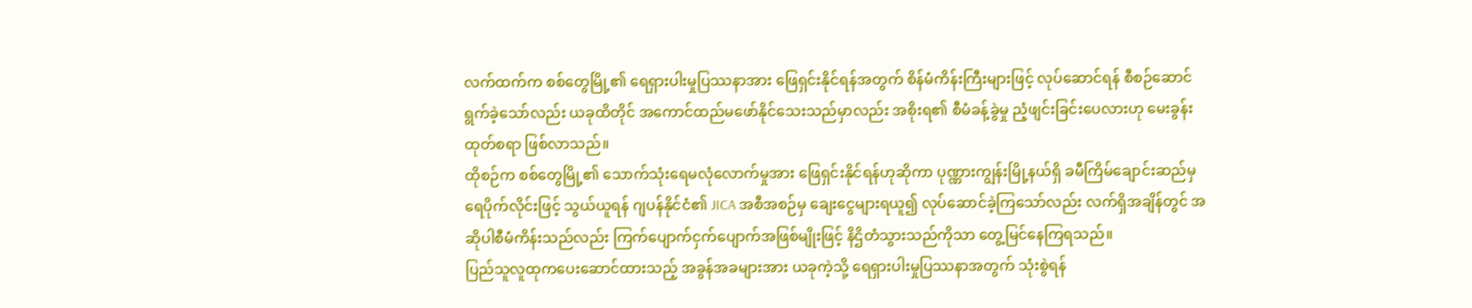လက်ထက်က စစ်တွေမြို့၏ ရေရှားပါးမှုပြဿနာအား ဖြေရှင်းနိုင်ရန်အတွက် စိန်မံကိန်းကြီးများဖြင့် လုပ်ဆောင်ရန် စီစဉ်ဆောင်ရွက်ခဲ့သော်လည်း ယခုထိတိုင် အကောင်ထည်မဖော်နိုင်သေးသည်မှာလည်း အစိုးရ၏ စီမံခန့်ခွဲမှု ညံ့ဖျင်းခြင်းပေလားဟု မေးခွန်းထုတ်စရာ ဖြစ်လာသည်။
ထိုစဉ်က စစ်တွေမြို့၏ သောက်သုံးရေမလုံလောက်မှုအား ဖြေရှင်းနိုင်ရန်ဟုဆိုကာ ပုဏ္ဏားကျွန်းမြို့နယ်ရှိ ခမီကြိမ်ချောင်းဆည်မှ ရေပိုက်လိုင်းဖြင့် သွယ်ယူရန် ဂျပန်နိုင်ငံ၏ JICA အစီအစဉ်မှ ချေးငွေများရယူ၍ လုပ်ဆောင်ခဲ့ကြသော်လည်း လက်ရှိအချိန်တွင် အဆိုပါစီမံကိန်းသည်လည်း ကြက်ပျောက်ငှက်ပျောက်အဖြစ်မျိုးဖြင့် နိဌိတံသွားသည်ကိုသာ တွေ့မြင်နေကြရသည်။
ပြည်သူလူထုကပေးဆောင်ထားသည့် အခွန်အခများအား ယခုကဲ့သို့ ရေရှားပါးမှုပြဿနာအတွက် သုံးစွဲရန်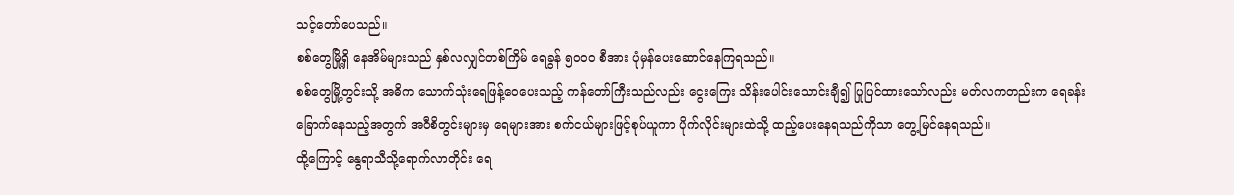သင့်တော်ပေသည်။
စစ်တွေမြို့ရှိ နေအိမ်များသည် နှစ်လလျှင်တစ်ကြိမ် ရေခွန် ၅၀၀၀ စီအား ပုံမှန်ပေးဆောင်နေကြရသည်။
စစ်တွေမြို့တွင်းသို့ အဓိက သောက်သုံးရေဖြန့်ဝေပေးသည့် ကန်တော်ကြီးသည်လည်း ငွေးကြေး သိန်းပေါင်းသောင်းချီ၍ ပြုပြင်ထားသော်လည်း မတ်လကတည်းက ရေခန်းခြောက်နေသည့်အတွက် အဝီစိတွင်းများမှ ရေများအား စက်ငယ်များဖြင့်စုပ်ယူကာ ပိုက်လိုင်းများထဲသို့ ထည့်ပေးနေရသည်ကိုသာ တွေ့မြင်နေရသည်။
ထို့ကြောင့် နွေရာသီသို့ရောက်လာတိုင်း ရေ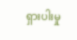ရှားပါးမှု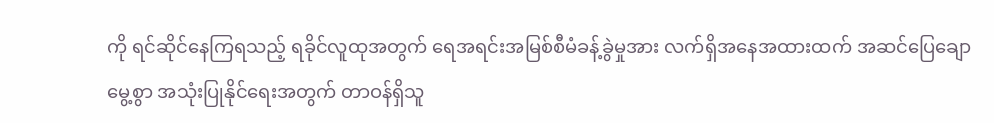ကို ရင်ဆိုင်နေကြရသည့် ရခိုင်လူထုအတွက် ရေအရင်းအမြစ်စီမံခန့်ခွဲမှုအား လက်ရှိအနေအထားထက် အဆင်ပြေချောမွေ့စွာ အသုံးပြုနိုင်ရေးအတွက် တာဝန်ရှိသူ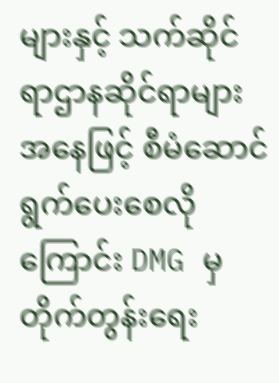များနှင့် သက်ဆိုင်ရာဌာနဆိုင်ရာများအနေဖြင့် စီမံဆောင်ရွက်ပေးစေလိုကြောင်း DMG မှ တိုက်တွန်းရေး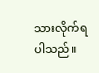သားလိုက်ရပါသည်။